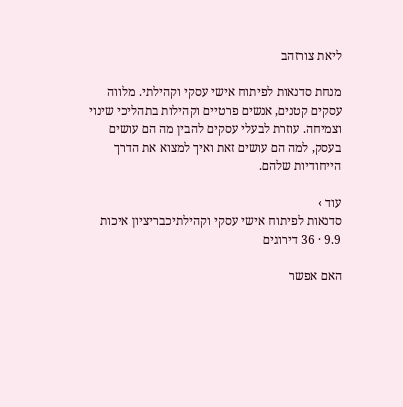ליאת צורזהב

מנחת סדנאות לפיתוח אישי עסקי וקהילתי. מלווה עסקים קטנים, אנשים פרטיים וקהילות בתהליכי שינוי וצמיחה. עוזרת לבעלי עסקים להבין מה הם עושים בעסק, למה הם עושים זאת ואיך למצוא את הדרך הייחודיות שלהם.

עוד ›
סדנאות לפיתוח אישי עסקי וקהילתיכבריציון איכות 9.9 · 36 דירוגים

האם אפשר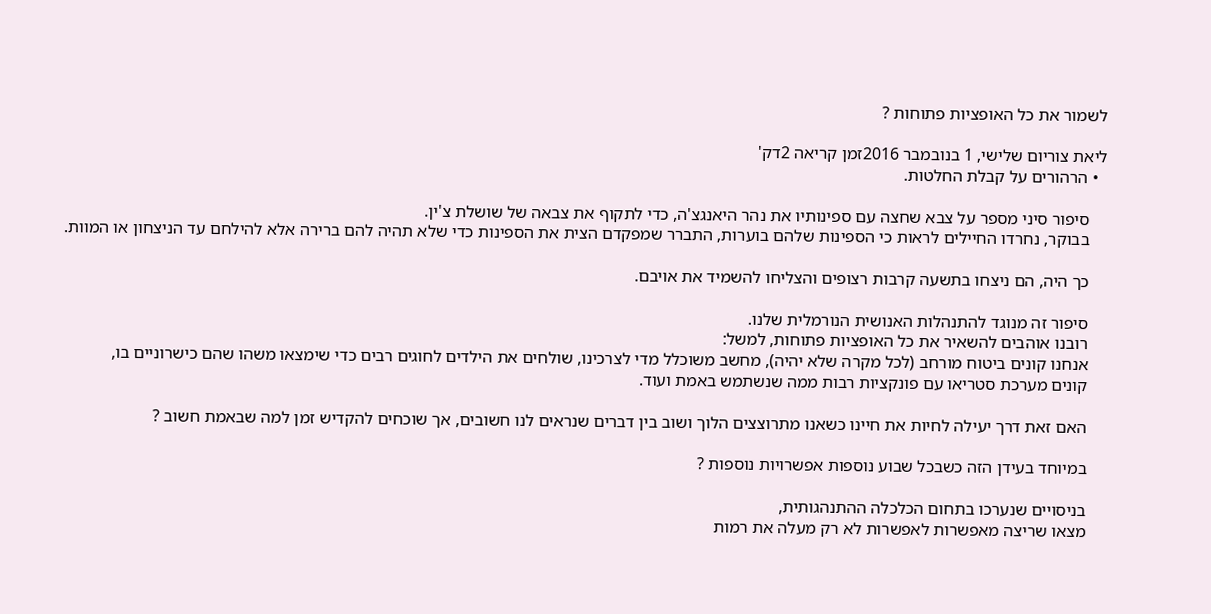לשמור את כל האופציות פתוחות ?

ליאת צוריום שלישי, 1 בנובמבר 2016זמן קריאה 2דק'
  • הרהורים על קבלת החלטות.

    סיפור סיני מספר על צבא שחצה עם ספינותיו את נהר היאנגצ'ה, כדי לתקוף את צבאה של שושלת צ'ין.
    בבוקר, נחרדו החיילים לראות כי הספינות שלהם בוערות, התברר שמפקדם הצית את הספינות כדי שלא תהיה להם ברירה אלא להילחם עד הניצחון או המוות.

    כך היה, הם ניצחו בתשעה קרבות רצופים והצליחו להשמיד את אויבם.

    סיפור זה מנוגד להתנהלות האנושית הנורמלית שלנו.
    רובנו אוהבים להשאיר את כל האופציות פתוחות, למשל:
    אנחנו קונים ביטוח מורחב (לכל מקרה שלא יהיה), מחשב משוכלל מדי לצרכינו, שולחים את הילדים לחוגים רבים כדי שימצאו משהו שהם כישרוניים בו,
    קונים מערכת סטריאו עם פונקציות רבות ממה שנשתמש באמת ועוד.

    האם זאת דרך יעילה לחיות את חיינו כשאנו מתרוצצים הלוך ושוב בין דברים שנראים לנו חשובים, אך שוכחים להקדיש זמן למה שבאמת חשוב ?

    במיוחד בעידן הזה כשבכל שבוע נוספות אפשרויות נוספות ?

    בניסויים שנערכו בתחום הכלכלה ההתנהגותית,
    מצאו שריצה מאפשרות לאפשרות לא רק מעלה את רמות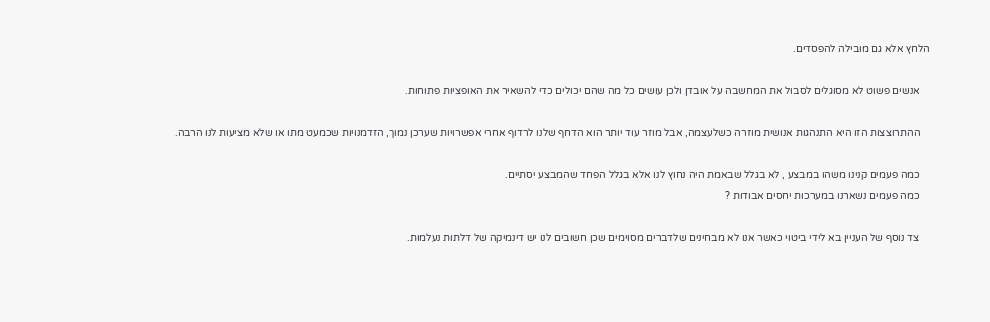הלחץ אלא גם מובילה להפסדים.

    אנשים פשוט לא מסוגלים לסבול את המחשבה על אובדן ולכן עושים כל מה שהם יכולים כדי להשאיר את האופציות פתוחות.

    ההתרוצצות הזו היא התנהגות אנושית מוזרה כשלעצמה, אבל מוזר עוד יותר הוא הדחף שלנו לרדוף אחרי אפשרויות שערכן נמוך, הזדמנויות שכמעט מתו או שלא מציעות לנו הרבה.

    כמה פעמים קנינו משהו במבצע , לא בגלל שבאמת היה נחוץ לנו אלא בגלל הפחד שהמבצע יסתיים.
    כמה פעמים נשארנו במערכות יחסים אבודות ?

    צד נוסף של העניין בא לידי ביטוי כאשר אנו לא מבחינים שלדברים מסוימים שכן חשובים לנו יש דינמיקה של דלתות נעלמות.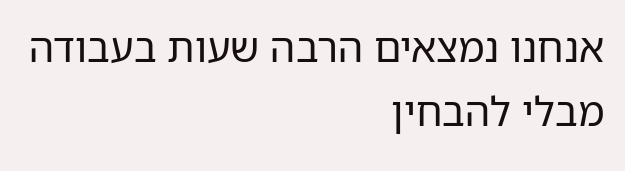אנחנו נמצאים הרבה שעות בעבודה מבלי להבחין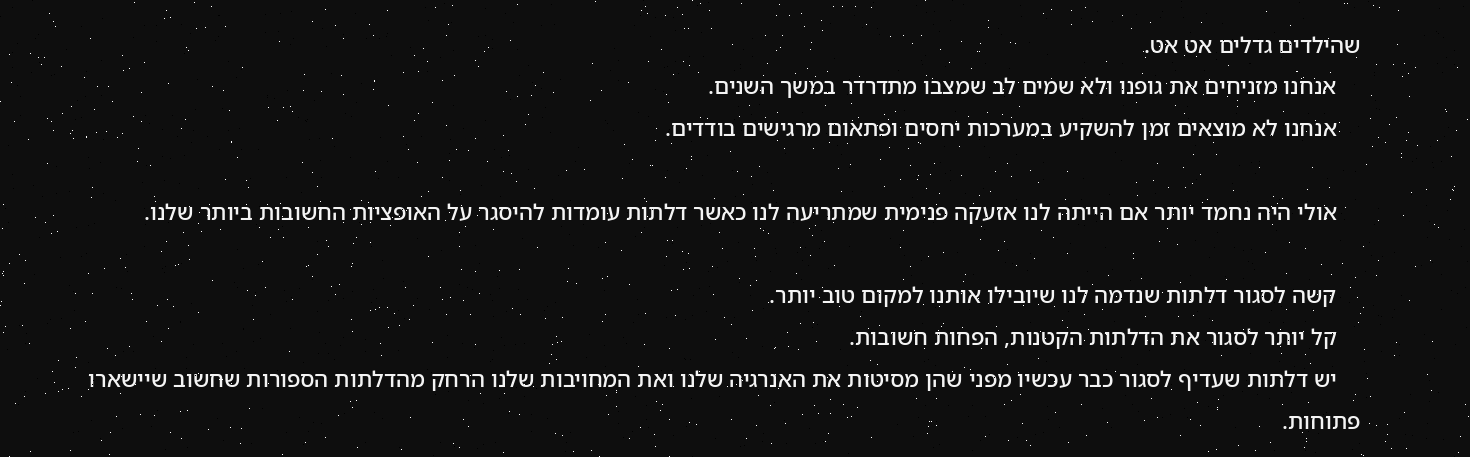שהילדים גדלים אט אט.
    אנחנו מזניחים את גופנו ולא שמים לב שמצבו מתדרדר במשך השנים.
    אנחנו לא מוצאים זמן להשקיע במערכות יחסים ופתאום מרגישים בודדים.

    אולי היה נחמד יותר אם הייתה לנו אזעקה פנימית שמתריעה לנו כאשר דלתות עומדות להיסגר על האופציות החשובות ביותר שלנו.

    קשה לסגור דלתות שנדמה לנו שיובילו אותנו למקום טוב יותר.
    קל יותר לסגור את הדלתות הקטנות, הפחות חשובות.
    יש דלתות שעדיף לסגור כבר עכשיו מפני שהן מסיטות את האנרגיה שלנו ואת המחויבות שלנו הרחק מהדלתות הספורות שחשוב שיישארו פתוחות.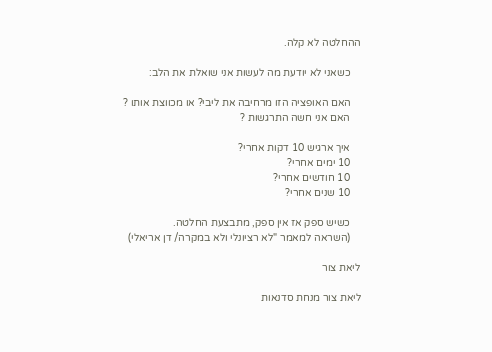ההחלטה לא קלה.

    כשאני לא יודעת מה לעשות אני שואלת את הלב:

    האם האופציה הזו מרחיבה את ליבי? או מכווצת אותו ?
    האם אני חשה התרגשות ?

    איך ארגיש 10 דקות אחרי?
    10 ימים אחרי?
    10 חודשים אחרי?
    10 שנים אחרי?

    כשיש ספק אז אין ספק, מתבצעת החלטה.
    (השראה למאמר "לא רציונלי ולא במקרה/ דן אריאלי)

ליאת צור

ליאת צור מנחת סדנאות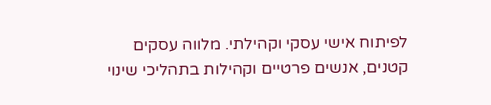לפיתוח אישי עסקי וקהילתי. מלווה עסקים קטנים, אנשים פרטיים וקהילות בתהליכי שינוי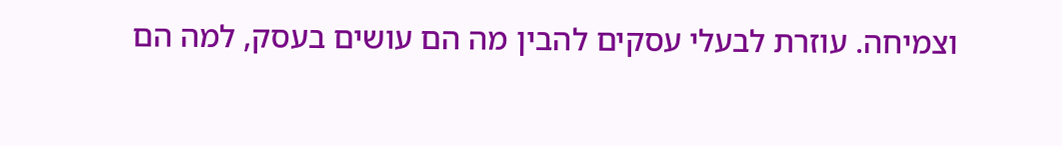וצמיחה. עוזרת לבעלי עסקים להבין מה הם עושים בעסק, למה הם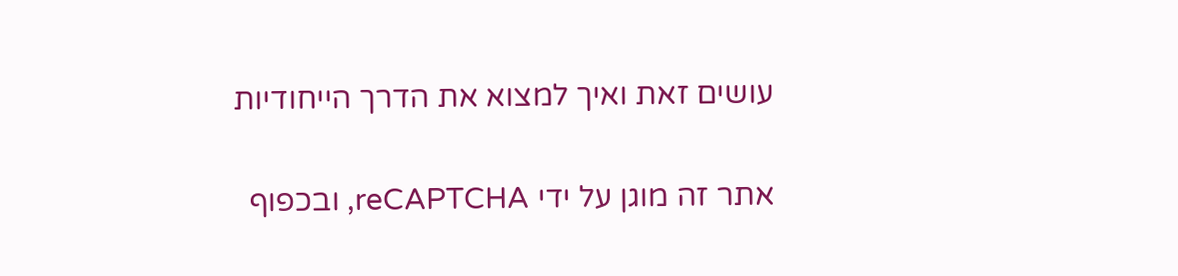עושים זאת ואיך למצוא את הדרך הייחודיות

אתר זה מוגן על ידי reCAPTCHA, ובכפוף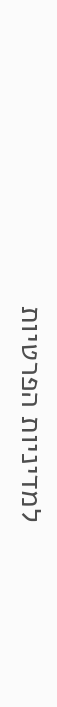למדיניות הפרטיות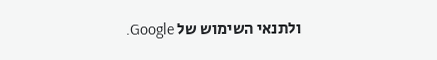ולתנאי השימוש של Google.